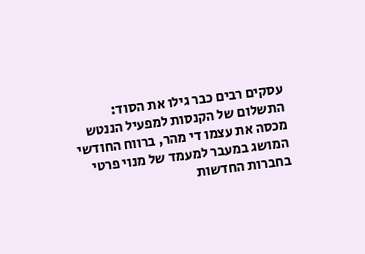עסקים רבים כבר גילו את הסוד: התשלום של הקנסות למפעיל הננטש מכסה את עצמו די מהר, ברווח החודשי המושג במעבר למעמד של מנוי פרטי בחברות החדשות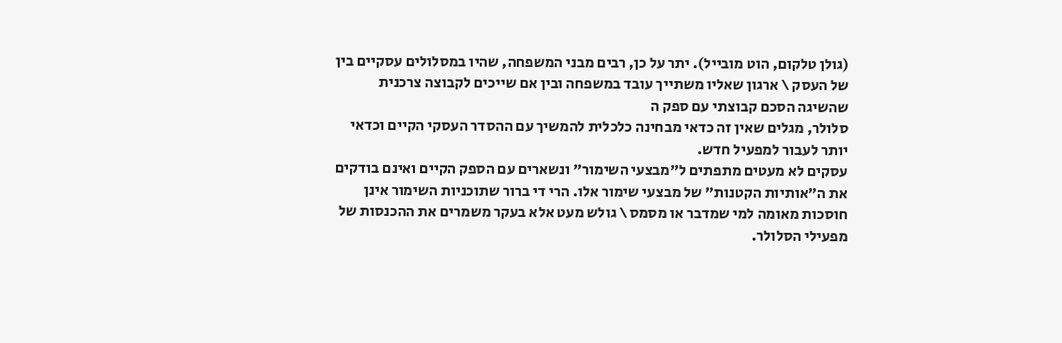(גולן טלקום, הוט מובייל). יתר על כן, רבים מבני המשפחה, שהיו במסלולים עסקיים בין של העסק \ ארגון שאליו משתייך עובד במשפחה ובין אם שייכים לקבוצה צרכנית שהשיגה הסכם קבוצתי עם ספק ה
סלולר, מגלים שאין זה כדאי מבחינה כלכלית להמשיך עם ההסדר העסקי הקיים וכדאי יותר לעבור למפעיל חדש.
עסקים לא מעטים מתפתים ל"מבצעי השימור" ונשארים עם הספק הקיים ואינם בודקים את ה"אותיות הקטנות" של מבצעי שימור אלו. הרי די ברור שתוכניות השימור אינן חוסכות מאומה למי שמדבר או מסמס \ גולש מעט אלא בעקר משמרים את ההכנסות של מפעילי הסלולר.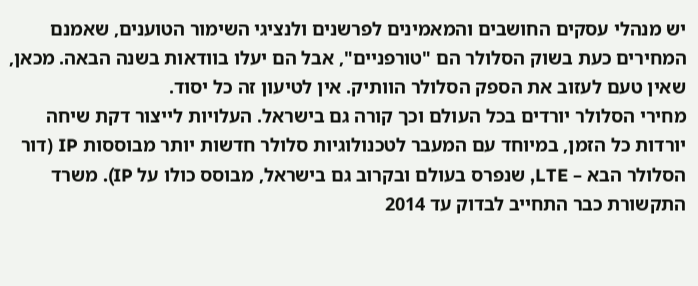יש מנהלי עסקים החושבים והמאמינים לפרשנים ולנציגי השימור הטוענים, שאמנם המחירים כעת בשוק הסלולר הם "טורפניים", אבל הם יעלו בוודאות בשנה הבאה. מכאן, שאין טעם לעזוב את הספק הסלולר הוותיק. אין לטיעון זה כל יסוד.
מחירי הסלולר יורדים בכל העולם וכך קורה גם בישראל. העלויות לייצור דקת שיחה יורדות כל הזמן, במיוחד עם המעבר לטכנולוגיות סלולר חדשות יותר מבוססות IP (דור הסלולר הבא – LTE, שנפרס בעולם ובקרוב גם בישראל, מבוסס כולו על IP). משרד התקשורת כבר התחייב לבדוק עד 2014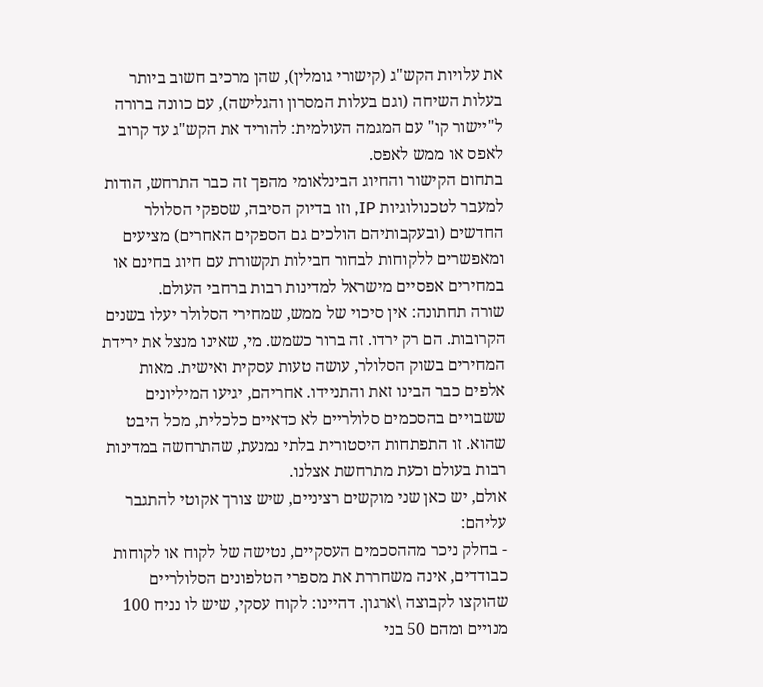את עלויות הקש"ג (קישורי גומלין), שהן מרכיב חשוב ביותר בעלות השיחה (וגם בעלות המסרון והגלישה), עם כוונה ברורה ל"יישור קו" עם המגמה העולמית: להוריד את הקש"ג עד קרוב לאפס או ממש לאפס.
בתחום הקישור והחיוג הבינלאומי מהפך זה כבר התרחש, הודות למעבר לטכנולוגיות IP, וזו בדיוק הסיבה, שספקי הסלולר החדשים (ובעקבותיהם הולכים גם הספקים האחרים) מציעים ומאפשרים ללקוחות לבחור חבילות תקשורת עם חיוג בחינם או במחירים אפסיים מישראל למדינות רבות ברחבי העולם.
שורה תחתונה: אין סיכוי של ממש, שמחירי הסלולר יעלו בשנים הקרובות. הם רק ירדו. זה ברור כשמש. מי, שאינו מנצל את ירידת המחירים בשוק הסלולר, עושה טעות עסקית ואישית. מאות אלפים כבר הבינו זאת והתניידו. אחריהם, יגיעו המיליונים ששבויים בהסכמים סלולריים לא כדאיים כלכלית, מכל היבט שהוא. זו התפתחות היסטורית בלתי נמנעת, שהתרחשה במדינות רבות בעולם וכעת מתרחשת אצלנו.
אולם, יש כאן שני מוקשים רציניים, שיש צורך אקוטי להתגבר עליהם:
- בחלק ניכר מההסכמים העסקיים, נטישה של לקוח או לקוחות כבודדים, אינה משחררת את מספרי הטלפונים הסלולריים שהוקצו לקבוצה \ארגון. דהיינו: לקוח עסקי, שיש לו נניח 100 מנויים ומהם 50 בני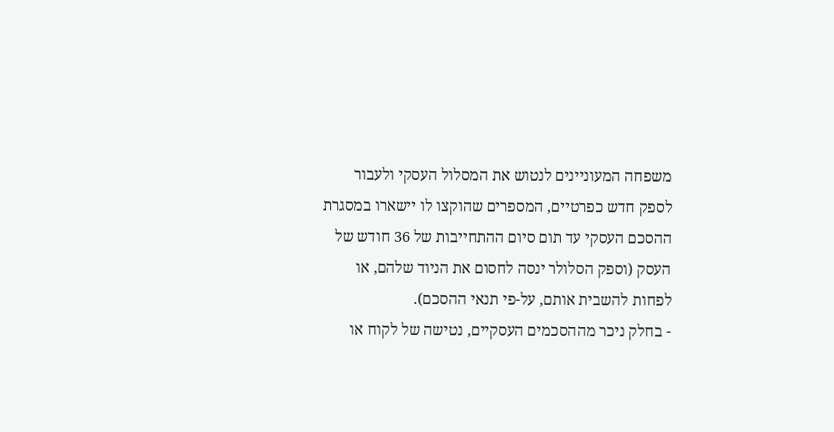משפחה המעוניינים לנטוש את המסלול העסקי ולעבור לספק חדש כפרטיים, המספרים שהוקצו לו יישארו במסגרת ההסכם העסקי עד תום סיום ההתחייבות של 36 חודש של העסק (וספק הסלולר ינסה לחסום את הניוד שלהם, או לפחות להשבית אותם, על-פי תנאי ההסכם).
- בחלק ניכר מההסכמים העסקיים, נטישה של לקוח או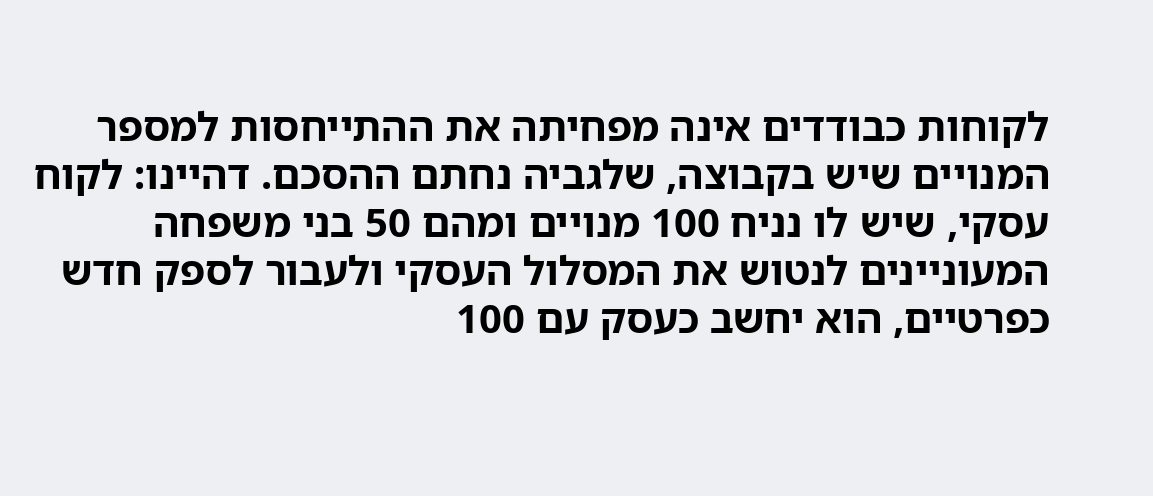לקוחות כבודדים אינה מפחיתה את ההתייחסות למספר המנויים שיש בקבוצה, שלגביה נחתם ההסכם. דהיינו: לקוח עסקי, שיש לו נניח 100 מנויים ומהם 50 בני משפחה המעוניינים לנטוש את המסלול העסקי ולעבור לספק חדש כפרטיים, הוא יחשב כעסק עם 100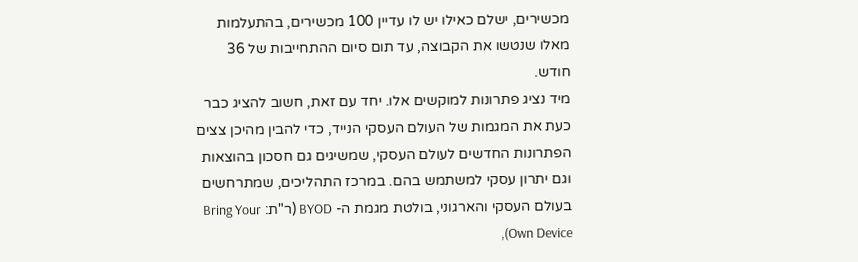מכשירים, ישלם כאילו יש לו עדיין 100 מכשירים, בהתעלמות מאלו שנטשו את הקבוצה, עד תום סיום ההתחייבות של 36 חודש.
מיד נציג פתרונות למוקשים אלו. יחד עם זאת, חשוב להציג כבר כעת את המגמות של העולם העסקי הנייד, כדי להבין מהיכן צצים הפתרונות החדשים לעולם העסקי, שמשיגים גם חסכון בהוצאות וגם יתרון עסקי למשתמש בהם. במרכז התהליכים, שמתרחשים בעולם העסקי והארגוני, בולטת מגמת ה- BYOD (ר"ת: Bring Your Own Device),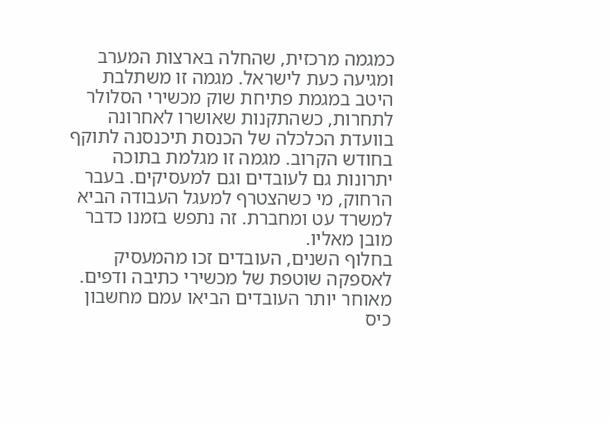כמגמה מרכזית, שהחלה בארצות המערב ומגיעה כעת לישראל. מגמה זו משתלבת היטב במגמת פתיחת שוק מכשירי הסלולר לתחרות, כשהתקנות שאושרו לאחרונה בוועדת הכלכלה של הכנסת תיכנסנה לתוקף בחודש הקרוב. מגמה זו מגלמת בתוכה יתרונות גם לעובדים וגם למעסיקים. בעבר הרחוק, מי כשהצטרף למעגל העבודה הביא למשרד עט ומחברת. זה נתפש בזמנו כדבר מובן מאליו.
בחלוף השנים, העובדים זכו מהמעסיק לאספקה שוטפת של מכשירי כתיבה ודפים. מאוחר יותר העובדים הביאו עמם מחשבון כיס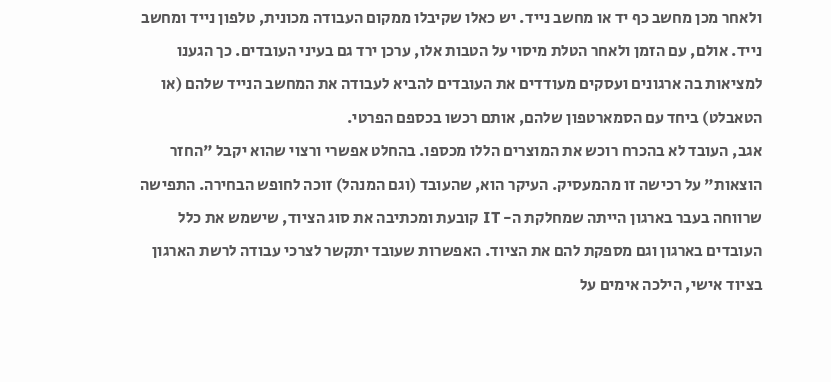ולאחר מכן מחשב כף יד או מחשב נייד. יש כאלו שקיבלו ממקום העבודה מכונית, טלפון נייד ומחשב נייד. אולם, עם הזמן ולאחר הטלת מיסוי על הטבות אלו, ערכן ירד גם בעיני העובדים. כך הגענו למציאות בה ארגונים ועסקים מעודדים את העובדים להביא לעבודה את המחשב הנייד שלהם (או הטאבלט) ביחד עם הסמארטפון שלהם, אותם רכשו בכספם הפרטי.
אגב, העובד לא בהכרח רוכש את המוצרים הללו מכספו. בהחלט אפשרי ורצוי שהוא יקבל "החזר הוצאות" על רכישה זו מהמעסיק. העיקר הוא, שהעובד (וגם המנהל) זוכה לחופש הבחירה. התפישה שרווחה בעבר בארגון הייתה שמחלקת ה- IT קובעת ומכתיבה את סוג הציוד, שישמש את כלל העובדים בארגון וגם מספקת להם את הציוד. האפשרות שעובד יתקשר לצרכי עבודה לרשת הארגון בציוד אישי, הילכה אימים על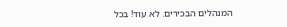המנהלים הבכירים. לא עוד! בכל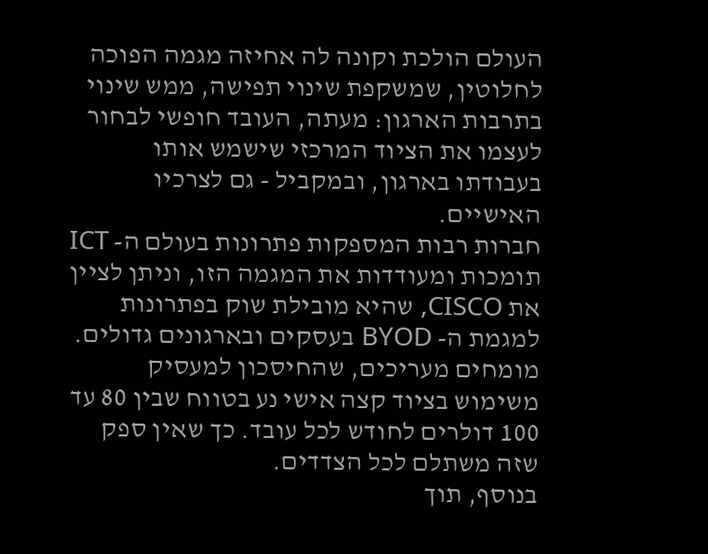העולם הולכת וקונה לה אחיזה מגמה הפוכה לחלוטין, שמשקפת שינוי תפישה, ממש שינוי בתרבות הארגון: מעתה, העובד חופשי לבחור לעצמו את הציוד המרכזי שישמש אותו בעבודתו בארגון, ובמקביל - גם לצרכיו האישיים.
חברות רבות המספקות פתרונות בעולם ה- ICT תומכות ומעודדות את המגמה הזו, וניתן לציין את CISCO, שהיא מובילת שוק בפתרונות למגמת ה- BYOD בעסקים ובארגונים גדולים. מומחים מעריכים, שהחיסכון למעסיק משימוש בציוד קצה אישי נע בטווח שבין 80 עד 100 דולרים לחודש לכל עובד. כך שאין ספק שזה משתלם לכל הצדדים.
בנוסף, תוך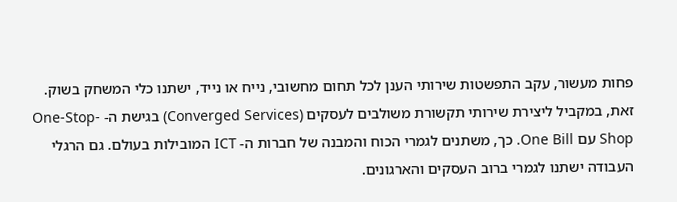פחות מעשור, עקב התפשטות שירותי הענן לכל תחום מחשובי, נייח או נייד, ישתנו כלי המשחק בשוק. זאת, במקביל ליצירת שירותי תקשורת משולבים לעסקים (Converged Services) בגישת ה- One-Stop-Shop עם One Bill. כך, משתנים לגמרי הכוח והמבנה של חברות ה- ICT המובילות בעולם. גם הרגלי העבודה ישתנו לגמרי ברוב העסקים והארגונים.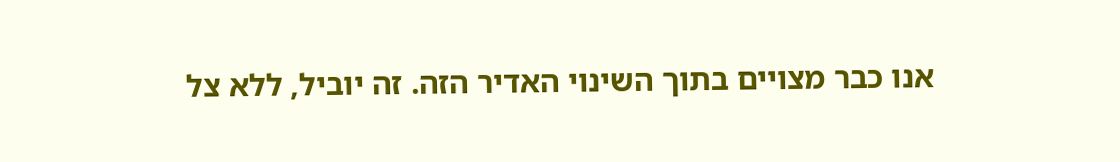אנו כבר מצויים בתוך השינוי האדיר הזה. זה יוביל, ללא צל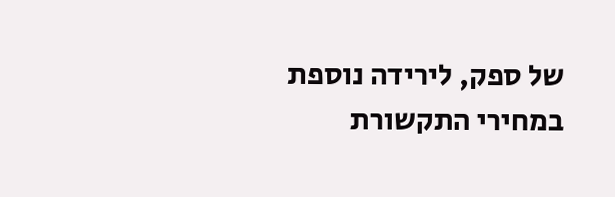של ספק, לירידה נוספת במחירי התקשורת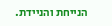הנייחת והניידת.